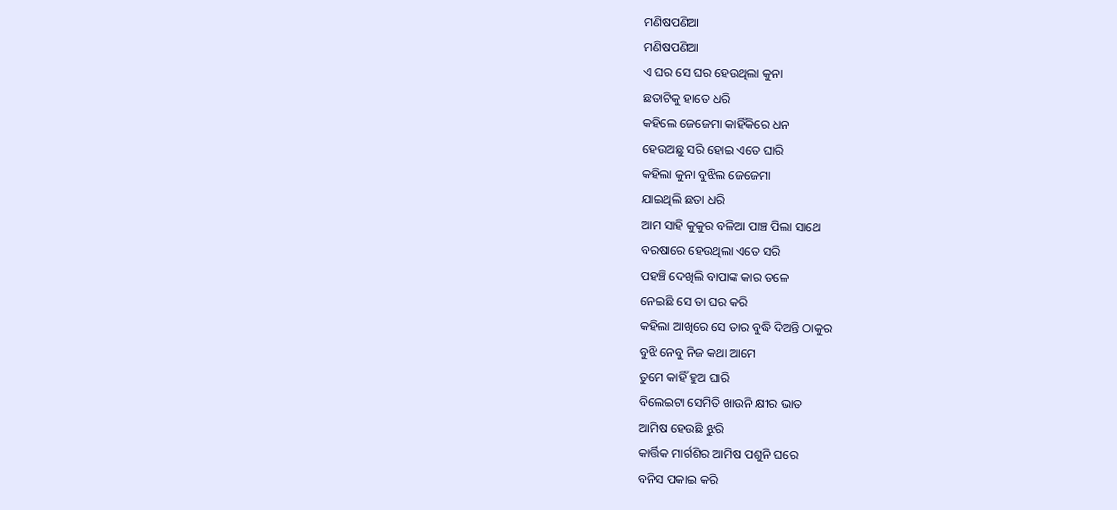ମଣିଷପଣିଆ
ମଣିଷପଣିଆ
ଏ ଘର ସେ ଘର ହେଉଥିଲା କୁନା
ଛତାଟିକୁ ହାତେ ଧରି
କହିଲେ ଜେଜେମା କାହିଁକିରେ ଧନ
ହେଉଅଛୁ ସରି ହୋଇ ଏତେ ଘାରି
କହିଲା କୁନା ବୁଝିଲ ଜେଜେମା
ଯାଇଥିଲି ଛତା ଧରି
ଆମ ସାହି କୁକୁର ବଳିଆ ପାଞ୍ଚ ପିଲା ସାଥେ
ବରଷାରେ ହେଉଥିଲା ଏତେ ସରି
ପହଞ୍ଚି ଦେଖିଲି ବାପାଙ୍କ କାର ତଳେ
ନେଇଛି ସେ ତା ଘର କରି
କହିଲା ଆଖିରେ ସେ ତାର ବୁଦ୍ଧି ଦିଅନ୍ତି ଠାକୁର
ବୁଝି ନେବୁ ନିଜ କଥା ଆମେ
ତୁମେ କାହିଁ ହୁଅ ଘାରି
ବିଲେଇଟା ସେମିତି ଖାଉନି କ୍ଷୀର ଭାତ
ଆମିଷ ହେଉଛି ଝୁରି
କାର୍ତ୍ତିକ ମାର୍ଗଶିର ଆମିଷ ପଶୁନି ଘରେ
ବନିସ ପକାଇ କରି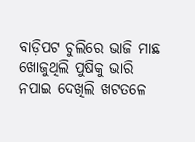ବାଡ଼ିପଟ ଚୁଲିରେ ଭାଜି ମାଛ
ଖୋଜୁଥିଲି ପୁଷିକୁ ଭାରି
ନପାଇ ଦେଖିଲି ଖଟତଳେ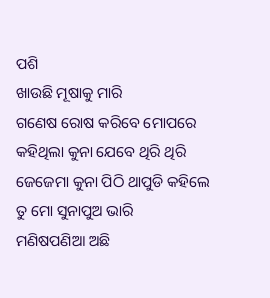ପଶି
ଖାଉଛି ମୂଷାକୁ ମାରି
ଗଣେଷ ରୋଷ କରିବେ ମୋପରେ
କହିଥିଲା କୁନା ଯେବେ ଥିରି ଥିରି
ଜେଜେମା କୁନା ପିଠି ଥାପୁଡି କହିଲେ
ତୁ ମୋ ସୁନାପୁଅ ଭାରି
ମଣିଷପଣିଆ ଅଛି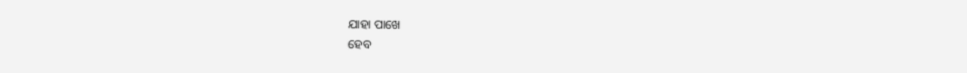ଯାହା ପାଖେ
ହେବ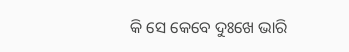କି ସେ କେବେ ଦୁଃଖେ ଭାରି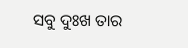ସବୁ ଦୁଃଖ ତାର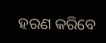ହରଣ କରିବେ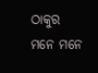ଠାକୁର
ମନେ ମନେ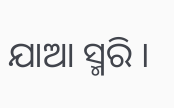ଯାଆ ସ୍ମରି ।